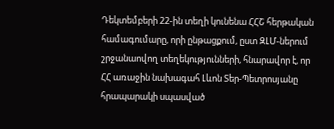Դեկտեմբերի 22-ին տեղի կունենա ՀՀՇ հերթական համագումարը, որի ընթացքում, ըստ ԶԼՄ-ներում շրջանաովող տեղեկությունների, հնարավոր է, որ ՀՀ առաջին նախագահ Լևոն Տեր-Պետրոսյանը հրապարակի սպասված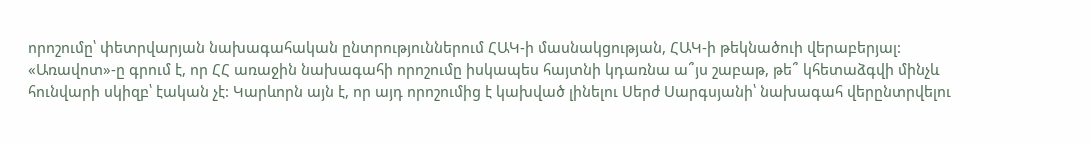որոշումը՝ փետրվարյան նախագահական ընտրություններում ՀԱԿ-ի մասնակցության, ՀԱԿ-ի թեկնածուի վերաբերյալ: «Առավոտ»-ը գրում է, որ ՀՀ առաջին նախագահի որոշումը իսկապես հայտնի կդառնա ա՞յս շաբաթ, թե՞ կհետաձգվի մինչև հունվարի սկիզբ՝ էական չէ: Կարևորն այն է, որ այդ որոշումից է կախված լինելու Սերժ Սարգսյանի՝ նախագահ վերընտրվելու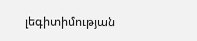լեգիտիմության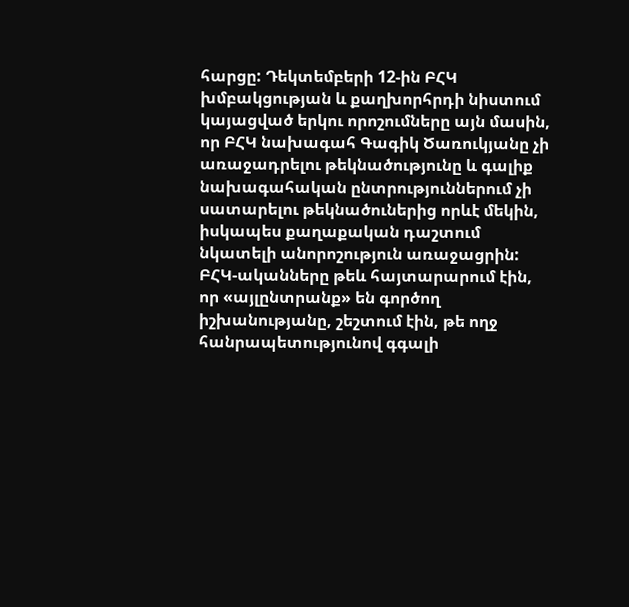հարցը: Դեկտեմբերի 12-ին ԲՀԿ խմբակցության և քաղխորհրդի նիստում կայացված երկու որոշումները այն մասին, որ ԲՀԿ նախագահ Գագիկ Ծառուկյանը չի առաջադրելու թեկնածությունը և գալիք նախագահական ընտրություններում չի սատարելու թեկնածուներից որևէ մեկին, իսկապես քաղաքական դաշտում նկատելի անորոշություն առաջացրին: ԲՀԿ-ականները թեև հայտարարում էին, որ «այլընտրանք» են գործող իշխանությանը, շեշտում էին, թե ողջ հանրապետությունով գգալի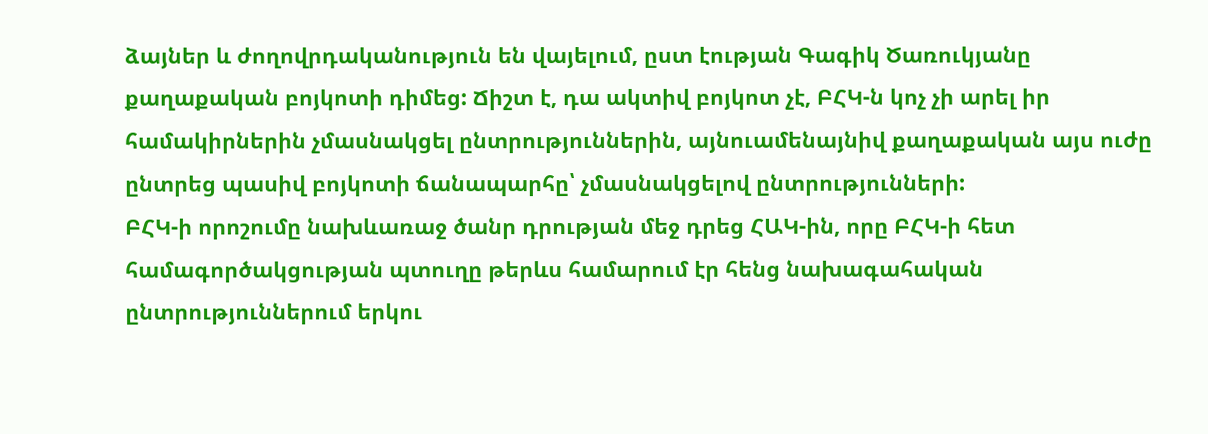ձայներ և ժողովրդականություն են վայելում, ըստ էության Գագիկ Ծառուկյանը քաղաքական բոյկոտի դիմեց: Ճիշտ է, դա ակտիվ բոյկոտ չէ, ԲՀԿ-ն կոչ չի արել իր համակիրներին չմասնակցել ընտրություններին, այնուամենայնիվ քաղաքական այս ուժը ընտրեց պասիվ բոյկոտի ճանապարհը՝ չմասնակցելով ընտրությունների:
ԲՀԿ-ի որոշումը նախևառաջ ծանր դրության մեջ դրեց ՀԱԿ-ին, որը ԲՀԿ-ի հետ համագործակցության պտուղը թերևս համարում էր հենց նախագահական ընտրություններում երկու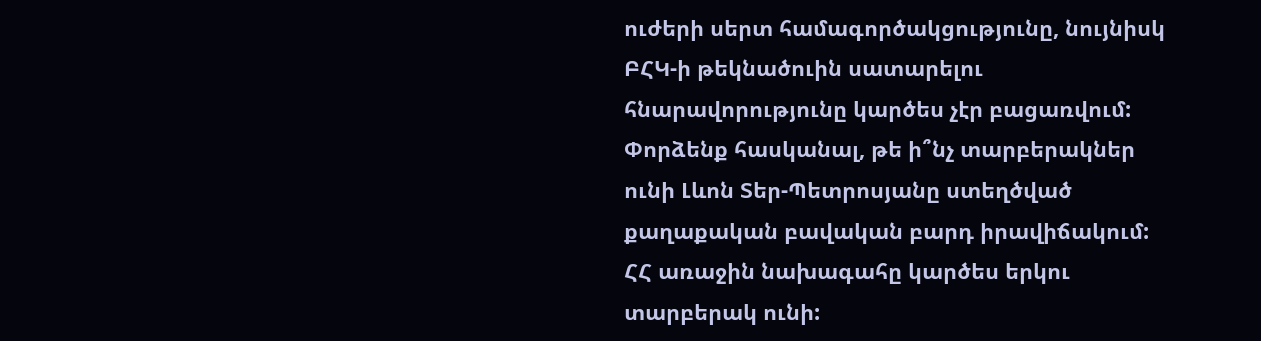ուժերի սերտ համագործակցությունը, նույնիսկ ԲՀԿ-ի թեկնածուին սատարելու հնարավորությունը կարծես չէր բացառվում:
Փորձենք հասկանալ, թե ի՞նչ տարբերակներ ունի Լևոն Տեր-Պետրոսյանը ստեղծված քաղաքական բավական բարդ իրավիճակում: ՀՀ առաջին նախագահը կարծես երկու տարբերակ ունի: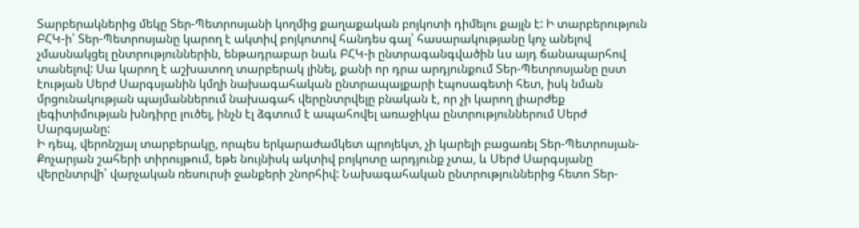Տարբերակներից մեկը Տեր-Պետրոսյանի կողմից քաղաքական բոյկոտի դիմելու քայլն է: Ի տարբերություն ԲՀԿ-ի՝ Տեր-Պետրոսյանը կարող է ակտիվ բոյկոտով հանդես գալ՝ հասարակությանը կոչ անելով չմասնակցել ընտրություններին, ենթադրաբար նաև ԲՀԿ-ի ընտրագանգվածին ևս այդ ճանապարհով տանելով: Սա կարող է աշխատող տարբերակ լինել, քանի որ դրա արդյունքում Տեր-Պետրոսյանը ըստ էության Սերժ Սարգսյանին կմղի նախագահական ընտրապայքարի էպոսագետի հետ, իսկ նման մրցունակության պայմաններում նախագահ վերընտրվելը բնական է, որ չի կարող լիարժեք լեգիտիմության խնդիրը լուծել, ինչն էլ ձգտում է ապահովել առաջիկա ընտրություններում Սերժ Սարգսյանը:
Ի դեպ, վերոնշյալ տարբերակը, որպես երկարաժամկետ պրոյեկտ, չի կարելի բացառել Տեր-Պետրոսյան-Քոչարյան շահերի տիրույթում, եթե նույնիսկ ակտիվ բոյկոտը արդյունք չտա, և Սերժ Սարգսյանը վերընտրվի՝ վարչական ռեսուրսի ջանքերի շնորհիվ: Նախագահական ընտրություններից հետո Տեր-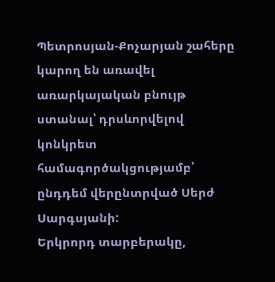Պետրոսյան-Քոչարյան շահերը կարող են առավել առարկայական բնույթ ստանալ՝ դրսևորվելով կոնկրետ համագործակցությամբ՝ ընդդեմ վերընտրված Սերժ Սարգսյանի:
Երկրորդ տարբերակը,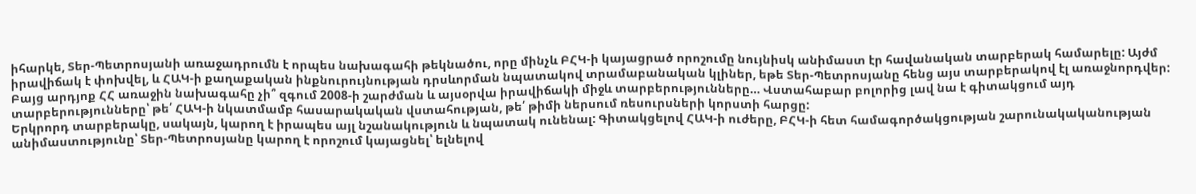իհարկե, Տեր-Պետրոսյանի առաջադրումն է որպես նախագահի թեկնածու, որը մինչև ԲՀԿ-ի կայացրած որոշումը նույնիսկ անիմաստ էր հավանական տարբերակ համարելը: Այժմ իրավիճակ է փոխվել, և ՀԱԿ-ի քաղաքական ինքնուրույնության դրսևորման նպատակով տրամաբանական կլիներ, եթե Տեր-Պետրոսյանը հենց այս տարբերակով էլ առաջնորդվեր: Բայց արդյոք ՀՀ առաջին նախագահը չի՞ զգում 2008-ի շարժման և այսօրվա իրավիճակի միջև տարբերությունները… Վստահաբար բոլորից լավ նա է գիտակցում այդ տարբերությունները՝ թե՛ ՀԱԿ-ի նկատմամբ հասարակական վստահության, թե՛ թիմի ներսում ռեսուրսների կորստի հարցը:
Երկրորդ տարբերակը, սակայն, կարող է իրապես այլ նշանակություն և նպատակ ունենալ: Գիտակցելով ՀԱԿ-ի ուժերը, ԲՀԿ-ի հետ համագործակցության շարունակականության անիմաստությունը՝ Տեր-Պետրոսյանը կարող է որոշում կայացնել՝ ելնելով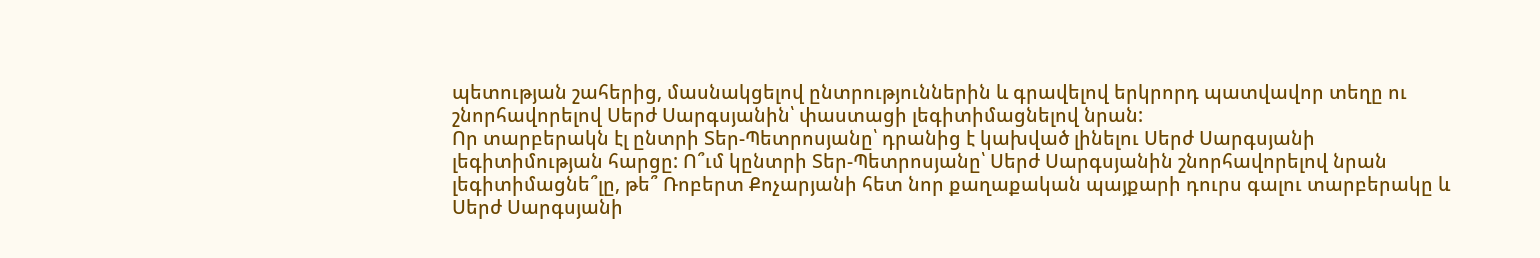պետության շահերից, մասնակցելով ընտրություններին և գրավելով երկրորդ պատվավոր տեղը ու շնորհավորելով Սերժ Սարգսյանին՝ փաստացի լեգիտիմացնելով նրան:
Որ տարբերակն էլ ընտրի Տեր-Պետրոսյանը՝ դրանից է կախված լինելու Սերժ Սարգսյանի լեգիտիմության հարցը: Ո՞ւմ կընտրի Տեր-Պետրոսյանը՝ Սերժ Սարգսյանին շնորհավորելով նրան լեգիտիմացնե՞լը, թե՞ Ռոբերտ Քոչարյանի հետ նոր քաղաքական պայքարի դուրս գալու տարբերակը և Սերժ Սարգսյանի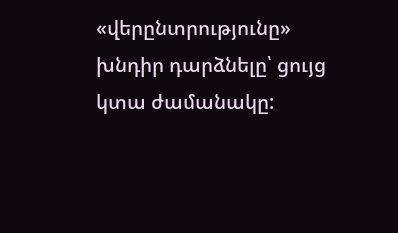«վերընտրությունը» խնդիր դարձնելը՝ ցույց կտա ժամանակը: